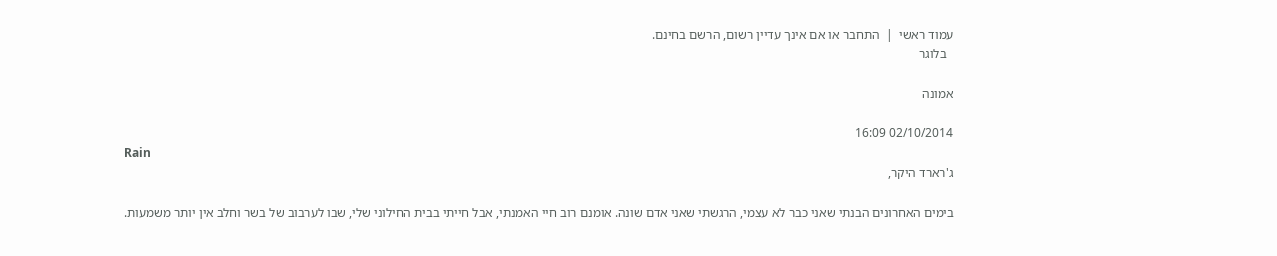עמוד ראשי  |  התחבר או אם אינך עדיין רשום, הרשם בחינם.
  בלוגר

אמונה

02/10/2014 16:09
Rain
ג'רארד היקר,

בימים האחרונים הבנתי שאני כבר לא עצמי, הרגשתי שאני אדם שונה. אומנם רוב חיי האמנתי, אבל חייתי בבית החילוני שלי, שבו לערבוב של בשר וחלב אין יותר משמעות.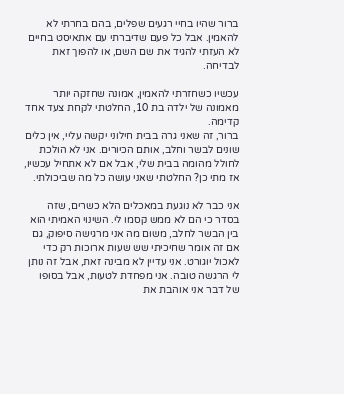ברור שהיו בחיי רגעים שפלים, בהם בחרתי לא להאמין. אבל כל פעם שדיברתי עם אתאיסט בחיים לא העזתי להגיד את שם השם, או להפוך זאת לבדיחה.

עכשיו כשחזרתי להאמין, אמונה שחזקה יותר מאמונה של ילדה בת 10, החלטתי לקחת צעד אחד קדימה.
ברור, זה שאני גרה בבית חילוני יקשה עליי, אין כלים שונים לבשר וחלב, אותם הכיורים. אני לא הולכת לחולל מהומה בבית שלי, אבל אם לא אתחיל עכשיו, אז מתי כן? החלטתי שאני עושה כל מה שביכולתי.

אני כבר לא נוגעת במאכלים הלא כשרים, שזה בסדר כי הם לא ממש קסמו לי. השינוי האמיתי הוא בין הבשר לחלב, משום מה אני מרגישה סיפוק, גם אם זה אומר שחיכיתי שש שעות ארוכות רק כדי לאכול יוגורט. אני עדיין לא מבינה זאת, אבל זה נותן לי הרגשה טובה. אני מפחדת לטעות, אבל בסופו של דבר אני אוהבת את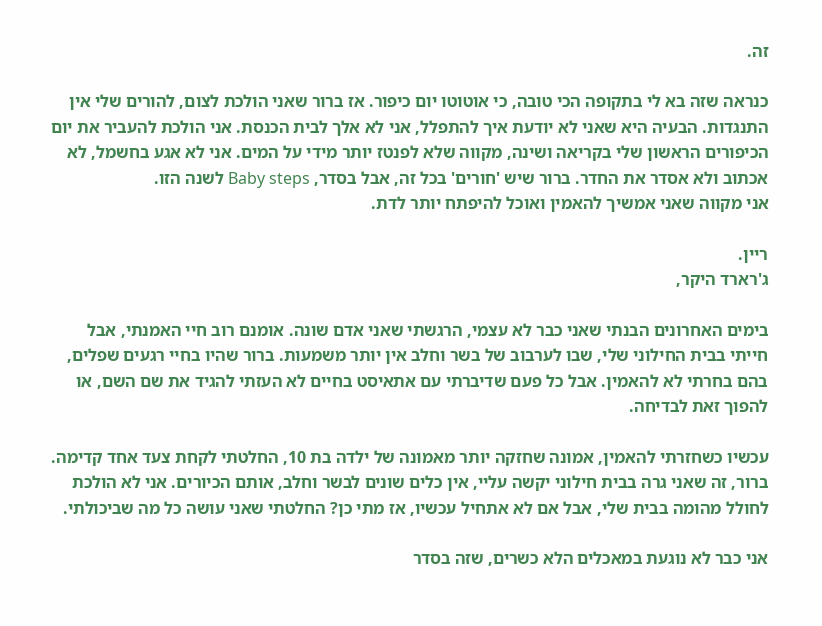זה.

כנראה שזה בא לי בתקופה הכי טובה, כי אוטוטו יום כיפור. אז ברור שאני הולכת לצום, להורים שלי אין התנגדות. הבעיה היא שאני לא יודעת איך להתפלל, אני לא אלך לבית הכנסת. אני הולכת להעביר את יום הכיפורים הראשון שלי בקריאה ושינה, מקווה שלא לפנטז יותר מידי על המים. אני לא אגע בחשמל, לא אכתוב ולא אסדר את החדר. ברור שיש 'חורים' בכל זה, אבל בסדר, Baby steps לשנה הזו.
אני מקווה שאני אמשיך להאמין ואוכל להיפתח יותר לדת.

ריין.
ג'רארד היקר,

בימים האחרונים הבנתי שאני כבר לא עצמי, הרגשתי שאני אדם שונה. אומנם רוב חיי האמנתי, אבל חייתי בבית החילוני שלי, שבו לערבוב של בשר וחלב אין יותר משמעות. ברור שהיו בחיי רגעים שפלים, בהם בחרתי לא להאמין. אבל כל פעם שדיברתי עם אתאיסט בחיים לא העזתי להגיד את שם השם, או להפוך זאת לבדיחה.

עכשיו כשחזרתי להאמין, אמונה שחזקה יותר מאמונה של ילדה בת 10, החלטתי לקחת צעד אחד קדימה.
ברור, זה שאני גרה בבית חילוני יקשה עליי, אין כלים שונים לבשר וחלב, אותם הכיורים. אני לא הולכת לחולל מהומה בבית שלי, אבל אם לא אתחיל עכשיו, אז מתי כן? החלטתי שאני עושה כל מה שביכולתי.

אני כבר לא נוגעת במאכלים הלא כשרים, שזה בסדר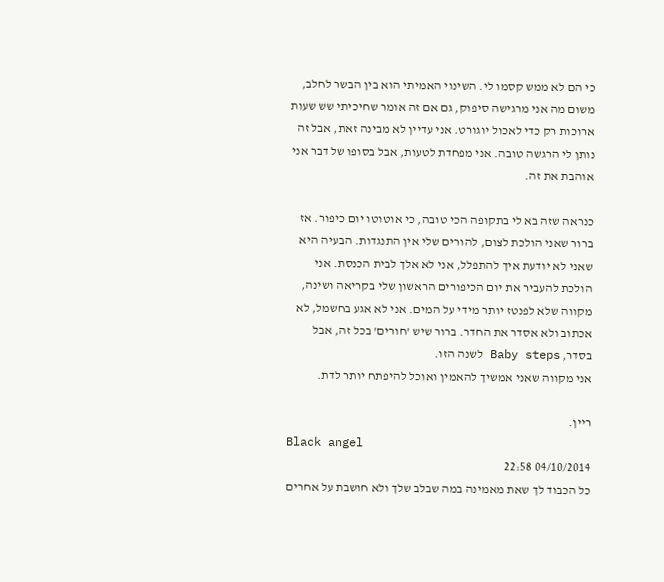כי הם לא ממש קסמו לי. השינוי האמיתי הוא בין הבשר לחלב, משום מה אני מרגישה סיפוק, גם אם זה אומר שחיכיתי שש שעות ארוכות רק כדי לאכול יוגורט. אני עדיין לא מבינה זאת, אבל זה נותן לי הרגשה טובה. אני מפחדת לטעות, אבל בסופו של דבר אני אוהבת את זה.

כנראה שזה בא לי בתקופה הכי טובה, כי אוטוטו יום כיפור. אז ברור שאני הולכת לצום, להורים שלי אין התנגדות. הבעיה היא שאני לא יודעת איך להתפלל, אני לא אלך לבית הכנסת. אני הולכת להעביר את יום הכיפורים הראשון שלי בקריאה ושינה, מקווה שלא לפנטז יותר מידי על המים. אני לא אגע בחשמל, לא אכתוב ולא אסדר את החדר. ברור שיש 'חורים' בכל זה, אבל בסדר, Baby steps לשנה הזו.
אני מקווה שאני אמשיך להאמין ואוכל להיפתח יותר לדת.

ריין.
Black angel
04/10/2014 22:58
כל הכבוד לך שאת מאמינה במה שבלב שלך ולא חושבת על אחרים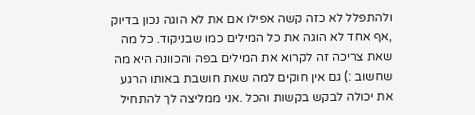ולהתפלל לא כזה קשה אפילו אם את לא הוגה נכון בדיוק ,אף אחד לא הוגה את כל המילים כמו שבניקוד. כל מה שאת צריכה זה לקרוא את המילים בפה והכוונה היא מה שחשוב :) גם אין חוקים למה שאת חושבת באותו הרגע את יכולה לבקש בקשות והכל .אני ממליצה לך להתחיל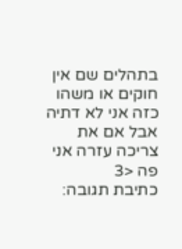בתהלים שם אין חוקים או משהו כזה אני לא דתיה אבל אם את צריכה עזרה אני פה <3
כתיבת תגובה: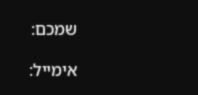שמכם:

אימייל: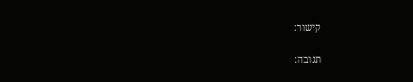קישור:

תגובה: